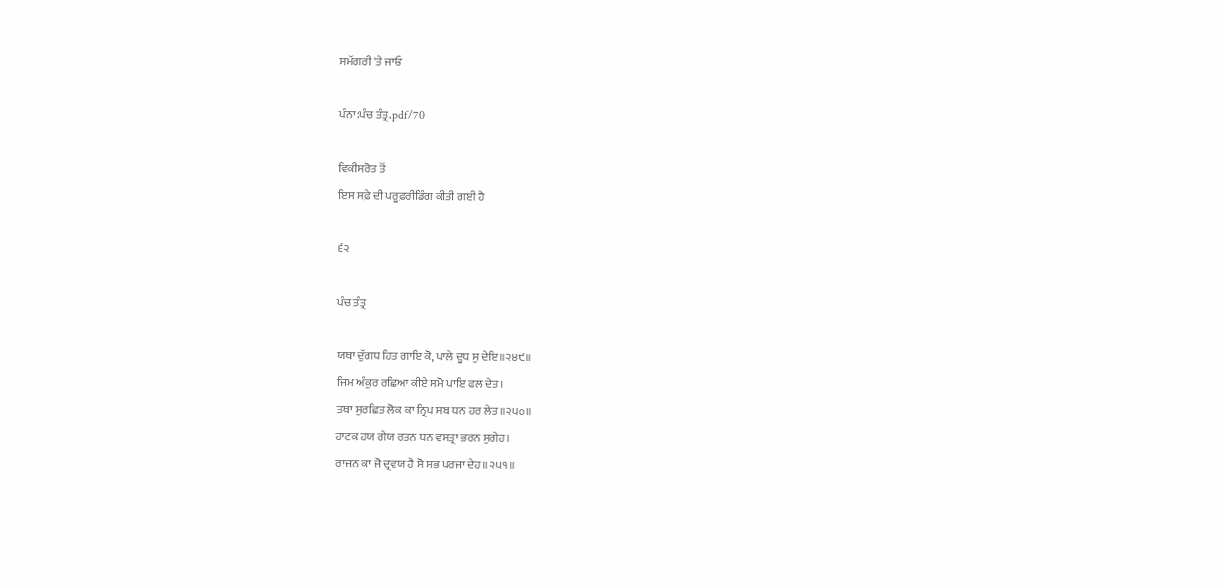ਸਮੱਗਰੀ 'ਤੇ ਜਾਓ

ਪੰਨਾ:ਪੰਚ ਤੰਤ੍ਰ.pdf/70

ਵਿਕੀਸਰੋਤ ਤੋਂ
ਇਸ ਸਫ਼ੇ ਦੀ ਪਰੂਫ਼ਰੀਡਿੰਗ ਕੀਤੀ ਗਈ ਹੈ

੬੨

ਪੰਚ ਤੰਤ੍ਰ

ਯਥਾ ਦੁੱਗਧ ਹਿਤ ਗਾਇ ਕੋ, ਪਾਲੇ ਦੂਧ ਸੁ ਦੇਇ॥੨੪੯॥
ਜਿਮ ਅੰਕੁਰ ਰਛਿਆ ਕੀਏ ਸਮੋ ਪਾਇ ਫਲ ਦੇਤ।
ਤਥਾ ਸੁਰਛਿਤ ਲੋਕ ਕਾ ਨ੍ਰਿਪ ਸਬ ਧਨ ਹਰ ਲੇਤ॥੨੫੦॥
ਹਾਟਕ ਹਯ ਗੇਯ ਰਤਨ ਧਨ ਵਸਤ੍ਰਾ ਭਰਨ ਸੁਗੇਹ।
ਰਾਜਨ ਕਾ ਜੋ ਦ੍ਰਵਯ ਹੈ ਸੋ ਸਭ ਪਰਜਾ ਦੇਹ॥੨੫੧॥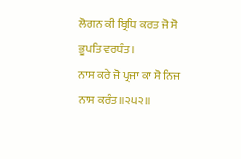ਲੋਗਨ ਕੀ ਬ੍ਰਿਧਿ ਕਰਤ ਜੋ ਸੋ ਭੂਪਤਿ ਵਰਧੰਤ।
ਨਾਸ ਕਰੇ ਜੋ ਪ੍ਰਜਾ ਕਾ ਸੋ ਨਿਜ ਨਾਸ ਕਰੰਤ॥੨੫੨॥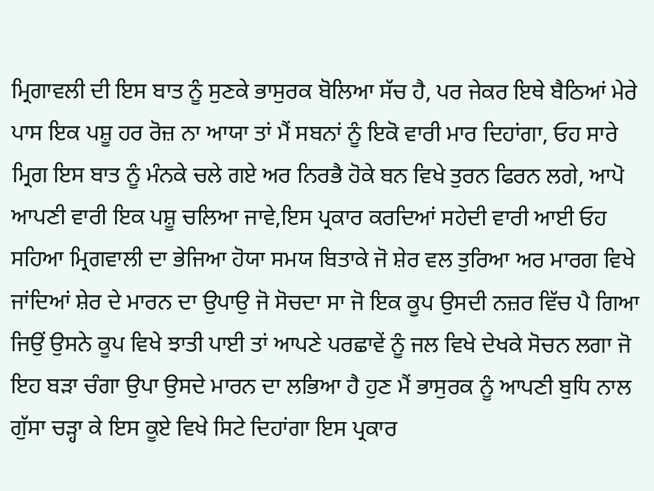ਮ੍ਰਿਗਾਵਲੀ ਦੀ ਇਸ ਬਾਤ ਨੂੰ ਸੁਣਕੇ ਭਾਸੁਰਕ ਬੋਲਿਆ ਸੱਚ ਹੈ, ਪਰ ਜੇਕਰ ਇਥੇ ਬੈਠਿਆਂ ਮੇਰੇ ਪਾਸ ਇਕ ਪਸ਼ੂ ਹਰ ਰੋਜ਼ ਨਾ ਆਯਾ ਤਾਂ ਮੈਂ ਸਬਨਾਂ ਨੂੰ ਇਕੋ ਵਾਰੀ ਮਾਰ ਦਿਹਾਂਗਾ, ਓਹ ਸਾਰੇ ਮ੍ਰਿਗ ਇਸ ਬਾਤ ਨੂੰ ਮੰਨਕੇ ਚਲੇ ਗਏ ਅਰ ਨਿਰਭੈ ਹੋਕੇ ਬਨ ਵਿਖੇ ਤੁਰਨ ਫਿਰਨ ਲਗੇ, ਆਪੋ ਆਪਣੀ ਵਾਰੀ ਇਕ ਪਸ਼ੂ ਚਲਿਆ ਜਾਵੇ,ਇਸ ਪ੍ਰਕਾਰ ਕਰਦਿਆਂ ਸਹੇਦੀ ਵਾਰੀ ਆਈ ਓਹ ਸਹਿਆ ਮ੍ਰਿਗਵਾਲੀ ਦਾ ਭੇਜਿਆ ਹੋਯਾ ਸਮਯ ਬਿਤਾਕੇ ਜੋ ਸ਼ੇਰ ਵਲ ਤੁਰਿਆ ਅਰ ਮਾਰਗ ਵਿਖੇ ਜਾਂਦਿਆਂ ਸ਼ੇਰ ਦੇ ਮਾਰਨ ਦਾ ਉਪਾਉ ਜੋ ਸੋਚਦਾ ਸਾ ਜੋ ਇਕ ਕੂਪ ਉਸਦੀ ਨਜ਼ਰ ਵਿੱਚ ਪੈ ਗਿਆ ਜਿਉਂ ਉਸਨੇ ਕੂਪ ਵਿਖੇ ਝਾਤੀ ਪਾਈ ਤਾਂ ਆਪਣੇ ਪਰਛਾਵੇਂ ਨੂੰ ਜਲ ਵਿਖੇ ਦੇਖਕੇ ਸੋਚਨ ਲਗਾ ਜੋ ਇਹ ਬੜਾ ਚੰਗਾ ਉਪਾ ਉਸਦੇ ਮਾਰਨ ਦਾ ਲਭਿਆ ਹੈ ਹੁਣ ਮੈਂ ਭਾਸੁਰਕ ਨੂੰ ਆਪਣੀ ਬੁਧਿ ਨਾਲ ਗੁੱਸਾ ਚੜ੍ਹਾ ਕੇ ਇਸ ਕੂਏ ਵਿਖੇ ਸਿਟੇ ਦਿਹਾਂਗਾ ਇਸ ਪ੍ਰਕਾਰ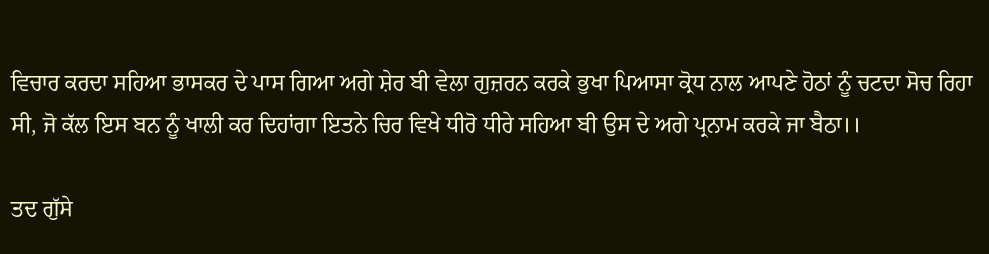ਵਿਚਾਰ ਕਰਦਾ ਸਹਿਆ ਭਾਸਕਰ ਦੇ ਪਾਸ ਗਿਆ ਅਗੇ ਸ਼ੇਰ ਬੀ ਵੇਲਾ ਗੁਜ਼ਰਨ ਕਰਕੇ ਭੁਖਾ ਪਿਆਸਾ ਕ੍ਰੋਧ ਨਾਲ ਆਪਣੇ ਹੋਠਾਂ ਨੂੰ ਚਟਦਾ ਸੋਚ ਰਿਹਾ ਸੀ, ਜੋ ਕੱਲ ਇਸ ਬਨ ਨੂੰ ਖਾਲੀ ਕਰ ਦਿਹਾਂਗਾ ਇਤਨੇ ਚਿਰ ਵਿਖੇ ਧੀਰੋ ਧੀਰੇ ਸਹਿਆ ਬੀ ਉਸ ਦੇ ਅਗੇ ਪ੍ਰਨਾਮ ਕਰਕੇ ਜਾ ਬੈਠਾ।।

ਤਦ ਗੁੱਸੇ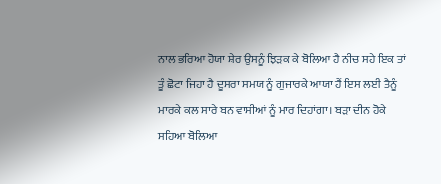ਨਾਲ ਭਰਿਆ ਹੋਯਾ ਸ਼ੇਰ ਉਸਨੂੰ ਝਿੜਕ ਕੇ ਬੋਲਿਆ ਹੈ ਨੀਚ ਸਹੇ ਇਕ ਤਾਂ ਤੂੰ ਛੋਟਾ ਜਿਹਾ ਹੈ ਦੂਸਰਾ ਸਮਯ ਨੂੰ ਗੁਜਾਰਕੇ ਆਯਾ ਹੈਂ ਇਸ ਲਈ ਤੈਨੂੰ ਮਾਰਕੇ ਕਲ ਸਾਰੇ ਬਨ ਵਾਸੀਆਂ ਨੂੰ ਮਾਰ ਦਿਹਾਂਗਾ। ਬੜਾ ਦੀਨ ਹੋਕੇ ਸਹਿਆ ਬੋਲਿਆ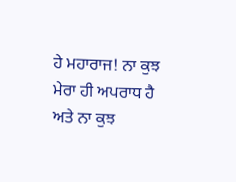ਹੇ ਮਹਾਰਾਜ! ਨਾ ਕੁਝ ਮੇਰਾ ਹੀ ਅਪਰਾਧ ਹੈ ਅਤੇ ਨਾ ਕੁਝ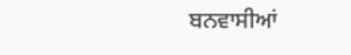ਬਨਵਾਸੀਆਂ